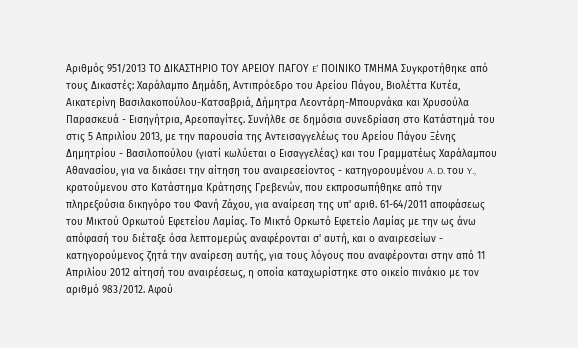Αριθμός 951/2013 ΤΟ ΔΙΚΑΣΤΗΡΙΟ ΤΟΥ ΑΡΕΙΟΥ ΠΑΓΟΥ E' ΠΟΙΝΙΚΟ ΤΜΗΜΑ Συγκροτήθηκε από τους Δικαστές: Xαράλαμπο Δημάδη, Αντιπρόεδρο του Αρείου Πάγου, Βιολέττα Κυτέα, Αικατερίνη Βασιλακοπούλου-Κατσαβριά, Δήμητρα Λεοντάρη-Μπουρνάκα και Χρυσούλα Παρασκευά - Εισηγήτρια, Αρεοπαγίτες. Συνήλθε σε δημόσια συνεδρίαση στο Κατάστημά του στις 5 Απριλίου 2013, με την παρουσία της Αντεισαγγελέως του Αρείου Πάγου Ξένης Δημητρίου - Βασιλοπούλου (γιατί κωλύεται ο Εισαγγελέας) και του Γραμματέως Χαράλαμπου Αθανασίου, για να δικάσει την αίτηση του αναιρεσείοντος - κατηγορουμένου A. D. του Y., κρατούμενου στο Κατάστημα Κράτησης Γρεβενών, που εκπροσωπήθηκε από την πληρεξούσια δικηγόρο του Φανή Ζάχου, για αναίρεση της υπ' αριθ. 61-64/2011 αποφάσεως του Μικτού Ορκωτού Εφετείου Λαμίας. Το Μικτό Ορκωτό Εφετείο Λαμίας με την ως άνω απόφασή του διέταξε όσα λεπτομερώς αναφέρονται σ' αυτή, και ο αναιρεσείων - κατηγορούμενος ζητά την αναίρεση αυτής, για τους λόγους που αναφέρονται στην από 11 Απριλίου 2012 αίτησή του αναιρέσεως, η οποία καταχωρίστηκε στο οικείο πινάκιο με τον αριθμό 983/2012. Αφού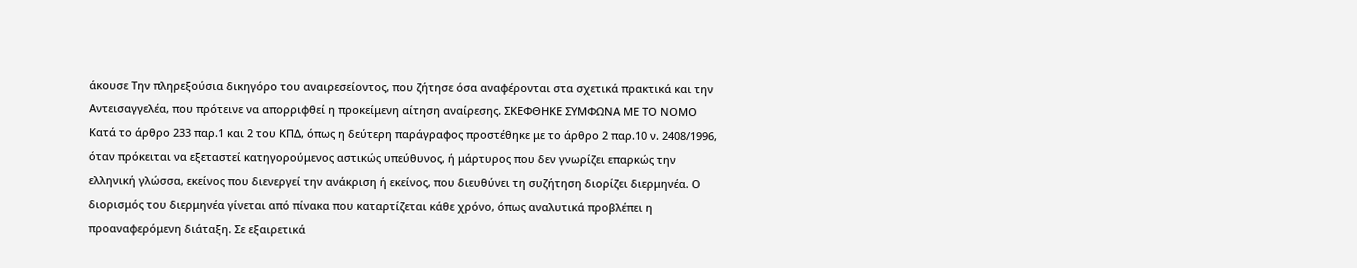άκουσε Την πληρεξούσια δικηγόρο του αναιρεσείοντος, που ζήτησε όσα αναφέρονται στα σχετικά πρακτικά και την Αντεισαγγελέα, που πρότεινε να απορριφθεί η προκείμενη αίτηση αναίρεσης. ΣΚΕΦΘΗΚΕ ΣΥΜΦΩΝΑ ΜΕ ΤΟ ΝΟΜΟ Κατά το άρθρο 233 παρ.1 και 2 του ΚΠΔ, όπως η δεύτερη παράγραφος προστέθηκε με το άρθρο 2 παρ.10 ν. 2408/1996, όταν πρόκειται να εξεταστεί κατηγορούμενος αστικώς υπεύθυνος, ή μάρτυρος που δεν γνωρίζει επαρκώς την ελληνική γλώσσα, εκείνος που διενεργεί την ανάκριση ή εκείνος, που διευθύνει τη συζήτηση διορίζει διερμηνέα. Ο διορισμός του διερμηνέα γίνεται από πίνακα που καταρτίζεται κάθε χρόνο, όπως αναλυτικά προβλέπει η προαναφερόμενη διάταξη. Σε εξαιρετικά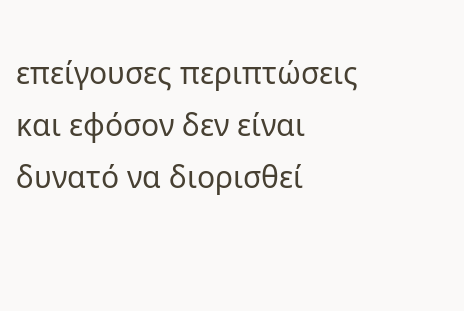επείγουσες περιπτώσεις και εφόσον δεν είναι δυνατό να διορισθεί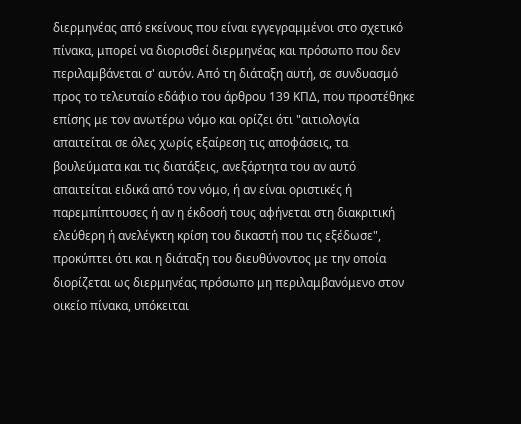διερμηνέας από εκείνους που είναι εγγεγραμμένοι στο σχετικό πίνακα, μπορεί να διορισθεί διερμηνέας και πρόσωπο που δεν περιλαμβάνεται σ' αυτόν. Από τη διάταξη αυτή, σε συνδυασμό προς το τελευταίο εδάφιο του άρθρου 139 ΚΠΔ, που προστέθηκε επίσης με τον ανωτέρω νόμο και ορίζει ότι "αιτιολογία απαιτείται σε όλες χωρίς εξαίρεση τις αποφάσεις, τα βουλεύματα και τις διατάξεις, ανεξάρτητα του αν αυτό απαιτείται ειδικά από τον νόμο, ή αν είναι οριστικές ή παρεμπίπτουσες ή αν η έκδοσή τους αφήνεται στη διακριτική ελεύθερη ή ανελέγκτη κρίση του δικαστή που τις εξέδωσε", προκύπτει ότι και η διάταξη του διευθύνοντος με την οποία διορίζεται ως διερμηνέας πρόσωπο μη περιλαμβανόμενο στον οικείο πίνακα, υπόκειται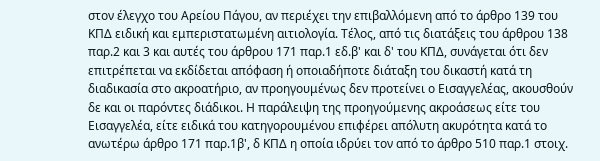στον έλεγχο του Αρείου Πάγου, αν περιέχει την επιβαλλόμενη από το άρθρο 139 του ΚΠΔ ειδική και εμπεριστατωμένη αιτιολογία. Τέλος, από τις διατάξεις του άρθρου 138 παρ.2 και 3 και αυτές του άρθρου 171 παρ.1 εδ.β' και δ' του ΚΠΔ, συνάγεται ότι δεν επιτρέπεται να εκδίδεται απόφαση ή οποιαδήποτε διάταξη του δικαστή κατά τη διαδικασία στο ακροατήριο, αν προηγουμένως δεν προτείνει ο Εισαγγελέας, ακουσθούν δε και οι παρόντες διάδικοι. Η παράλειψη της προηγούμενης ακροάσεως είτε του Εισαγγελέα, είτε ειδικά του κατηγορουμένου επιφέρει απόλυτη ακυρότητα κατά το ανωτέρω άρθρο 171 παρ.1β', δ ΚΠΔ η οποία ιδρύει τον από το άρθρο 510 παρ.1 στοιχ.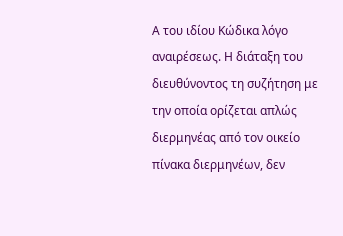Α του ιδίου Κώδικα λόγο αναιρέσεως. Η διάταξη του διευθύνοντος τη συζήτηση με την οποία ορίζεται απλώς διερμηνέας από τον οικείο πίνακα διερμηνέων, δεν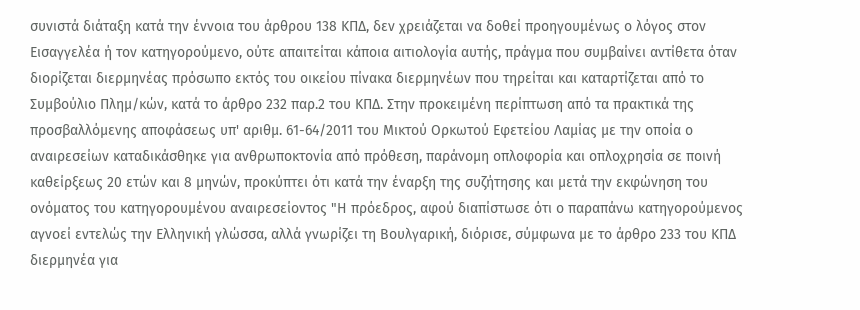συνιστά διάταξη κατά την έννοια του άρθρου 138 ΚΠΔ, δεν χρειάζεται να δοθεί προηγουμένως ο λόγος στον Εισαγγελέα ή τον κατηγορούμενο, ούτε απαιτείται κάποια αιτιολογία αυτής, πράγμα που συμβαίνει αντίθετα όταν διορίζεται διερμηνέας πρόσωπο εκτός του οικείου πίνακα διερμηνέων που τηρείται και καταρτίζεται από το Συμβούλιο Πλημ/κών, κατά το άρθρο 232 παρ.2 του ΚΠΔ. Στην προκειμένη περίπτωση από τα πρακτικά της προσβαλλόμενης αποφάσεως υπ' αριθμ. 61-64/2011 του Μικτού Ορκωτού Εφετείου Λαμίας με την οποία ο αναιρεσείων καταδικάσθηκε για ανθρωποκτονία από πρόθεση, παράνομη οπλοφορία και οπλοχρησία σε ποινή καθείρξεως 20 ετών και 8 μηνών, προκύπτει ότι κατά την έναρξη της συζήτησης και μετά την εκφώνηση του ονόματος του κατηγορουμένου αναιρεσείοντος "Η πρόεδρος, αφού διαπίστωσε ότι ο παραπάνω κατηγορούμενος αγνοεί εντελώς την Ελληνική γλώσσα, αλλά γνωρίζει τη Βουλγαρική, διόρισε, σύμφωνα με το άρθρο 233 του ΚΠΔ διερμηνέα για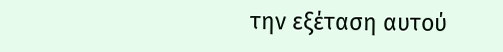την εξέταση αυτού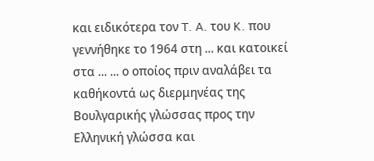και ειδικότερα τον T. A. του K. που γεννήθηκε το 1964 στη ... και κατοικεί στα ... ... ο οποίος πριν αναλάβει τα καθήκοντά ως διερμηνέας της Βουλγαρικής γλώσσας προς την Ελληνική γλώσσα και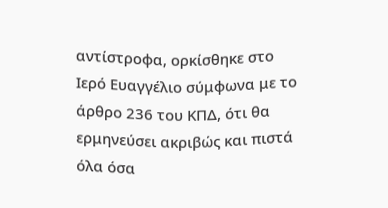αντίστροφα, ορκίσθηκε στο Ιερό Ευαγγέλιο σύμφωνα με το άρθρο 236 του ΚΠΔ, ότι θα ερμηνεύσει ακριβώς και πιστά όλα όσα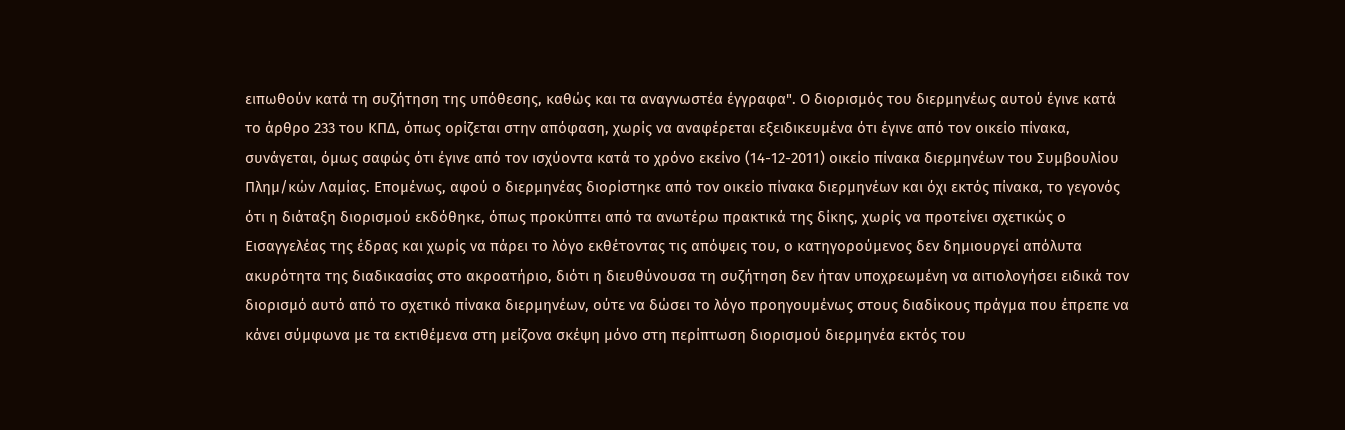ειπωθούν κατά τη συζήτηση της υπόθεσης, καθώς και τα αναγνωστέα έγγραφα". Ο διορισμός του διερμηνέως αυτού έγινε κατά το άρθρο 233 του ΚΠΔ, όπως ορίζεται στην απόφαση, χωρίς να αναφέρεται εξειδικευμένα ότι έγινε από τον οικείο πίνακα, συνάγεται, όμως σαφώς ότι έγινε από τον ισχύοντα κατά το χρόνο εκείνο (14-12-2011) οικείο πίνακα διερμηνέων του Συμβουλίου Πλημ/κών Λαμίας. Επομένως, αφού ο διερμηνέας διορίστηκε από τον οικείο πίνακα διερμηνέων και όχι εκτός πίνακα, το γεγονός ότι η διάταξη διορισμού εκδόθηκε, όπως προκύπτει από τα ανωτέρω πρακτικά της δίκης, χωρίς να προτείνει σχετικώς ο Εισαγγελέας της έδρας και χωρίς να πάρει το λόγο εκθέτοντας τις απόψεις του, ο κατηγορούμενος δεν δημιουργεί απόλυτα ακυρότητα της διαδικασίας στο ακροατήριο, διότι η διευθύνουσα τη συζήτηση δεν ήταν υποχρεωμένη να αιτιολογήσει ειδικά τον διορισμό αυτό από το σχετικό πίνακα διερμηνέων, ούτε να δώσει το λόγο προηγουμένως στους διαδίκους πράγμα που έπρεπε να κάνει σύμφωνα με τα εκτιθέμενα στη μείζονα σκέψη μόνο στη περίπτωση διορισμού διερμηνέα εκτός του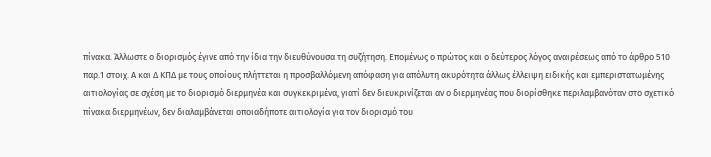πίνακα. Άλλωστε ο διορισμός έγινε από την ίδια την διευθύνουσα τη συζήτηση. Επομένως ο πρώτος και ο δεύτερος λόγος αναιρέσεως από το άρθρο 510 παρ.1 στοιχ. Α και Δ ΚΠΔ με τους οποίους πλήττεται η προσβαλλόμενη απόφαση για απόλυτη ακυρότητα άλλως έλλειψη ειδικής και εμπεριστατωμένης αιτιολογίας σε σχέση με το διορισμό διερμηνέα και συγκεκριμένα, γιατί δεν διευκρινίζεται αν ο διερμηνέας που διορίσθηκε περιλαμβανόταν στο σχετικό πίνακα διερμηνέων, δεν διαλαμβάνεται οποιαδήποτε αιτιολογία για τον διορισμό του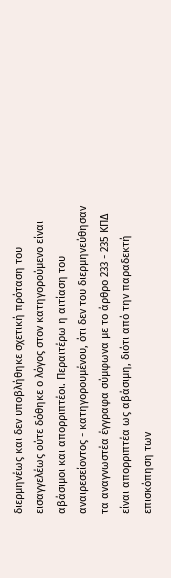διερμηνέως και δεν υποβλήθηκε σχετική πρόταση του εισαγγελέως ούτε δόθηκε ο λόγος στον κατηγορούμενο είναι αβάσιμοι και απορριπτέοι. Περαιτέρω η αιτίαση του αναιρεσείοντος - κατηγορουμένου, ότι δεν του διερμηνεύθησαν τα αναγνωστέα έγγραφα σύμφωνα με το άρθρο 233 - 235 ΚΠΔ είναι απορριπτέα ως αβάσιμη, διότι από την παραδεκτή επισκόπηση των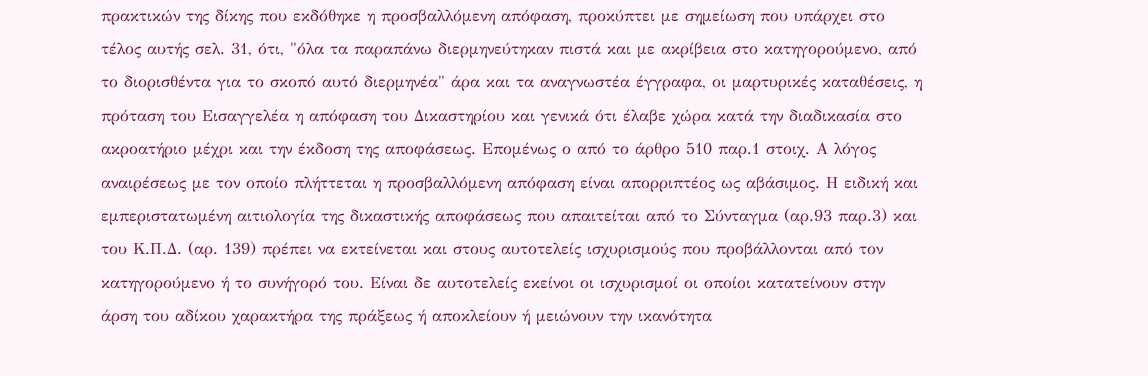πρακτικών της δίκης που εκδόθηκε η προσβαλλόμενη απόφαση, προκύπτει με σημείωση που υπάρχει στο τέλος αυτής σελ. 31, ότι, "όλα τα παραπάνω διερμηνεύτηκαν πιστά και με ακρίβεια στο κατηγορούμενο, από το διορισθέντα για το σκοπό αυτό διερμηνέα" άρα και τα αναγνωστέα έγγραφα, οι μαρτυρικές καταθέσεις, η πρόταση του Εισαγγελέα η απόφαση του Δικαστηρίου και γενικά ότι έλαβε χώρα κατά την διαδικασία στο ακροατήριο μέχρι και την έκδοση της αποφάσεως. Επομένως ο από το άρθρο 510 παρ.1 στοιχ. Α λόγος αναιρέσεως με τον οποίο πλήττεται η προσβαλλόμενη απόφαση είναι απορριπτέος ως αβάσιμος. Η ειδική και εμπεριστατωμένη αιτιολογία της δικαστικής αποφάσεως που απαιτείται από το Σύνταγμα (αρ.93 παρ.3) και του Κ.Π.Δ. (αρ. 139) πρέπει να εκτείνεται και στους αυτοτελείς ισχυρισμούς που προβάλλονται από τον κατηγορούμενο ή το συνήγορό του. Είναι δε αυτοτελείς εκείνοι οι ισχυρισμοί οι οποίοι κατατείνουν στην άρση του αδίκου χαρακτήρα της πράξεως ή αποκλείουν ή μειώνουν την ικανότητα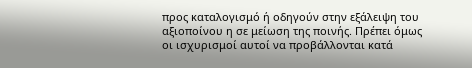προς καταλογισμό ή οδηγούν στην εξάλειψη του αξιοποίνου η σε μείωση της ποινής. Πρέπει όμως οι ισχυρισμοί αυτοί να προβάλλονται κατά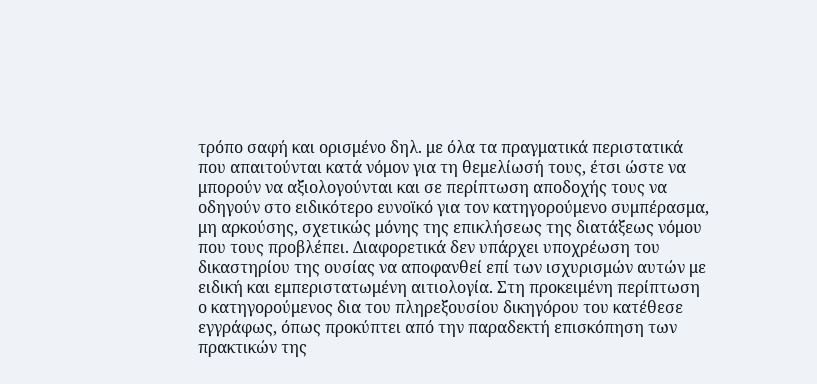τρόπο σαφή και ορισμένο δηλ. με όλα τα πραγματικά περιστατικά που απαιτούνται κατά νόμον για τη θεμελίωσή τους, έτσι ώστε να μπορούν να αξιολογούνται και σε περίπτωση αποδοχής τους να οδηγούν στο ειδικότερο ευνοϊκό για τον κατηγορούμενο συμπέρασμα, μη αρκούσης, σχετικώς μόνης της επικλήσεως της διατάξεως νόμου που τους προβλέπει. Διαφορετικά δεν υπάρχει υποχρέωση του δικαστηρίου της ουσίας να αποφανθεί επί των ισχυρισμών αυτών με ειδική και εμπεριστατωμένη αιτιολογία. Στη προκειμένη περίπτωση ο κατηγορούμενος δια του πληρεξουσίου δικηγόρου του κατέθεσε εγγράφως, όπως προκύπτει από την παραδεκτή επισκόπηση των πρακτικών της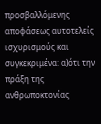προσβαλλόμενης αποφάσεως αυτοτελείς ισχυρισμούς και συγκεκριμένα: α)ότι την πράξη της ανθρωποκτονίας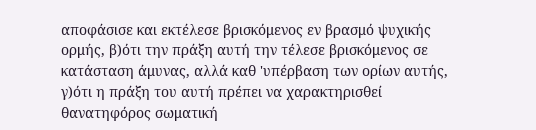αποφάσισε και εκτέλεσε βρισκόμενος εν βρασμό ψυχικής ορμής, β)ότι την πράξη αυτή την τέλεσε βρισκόμενος σε κατάσταση άμυνας, αλλά καθ 'υπέρβαση των ορίων αυτής, γ)ότι η πράξη του αυτή πρέπει να χαρακτηρισθεί θανατηφόρος σωματική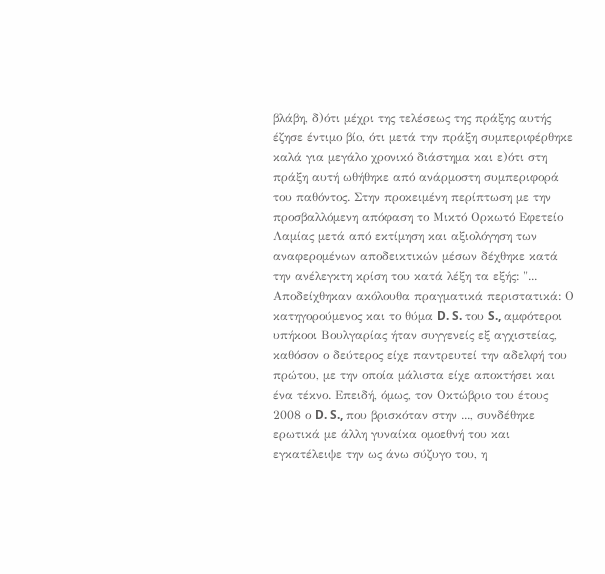βλάβη, δ)ότι μέχρι της τελέσεως της πράξης αυτής έζησε έντιμο βίο, ότι μετά την πράξη συμπεριφέρθηκε καλά για μεγάλο χρονικό διάστημα και ε)ότι στη πράξη αυτή ωθήθηκε από ανάρμοστη συμπεριφορά του παθόντος. Στην προκειμένη περίπτωση με την προσβαλλόμενη απόφαση το Μικτό Ορκωτό Εφετείο Λαμίας μετά από εκτίμηση και αξιολόγηση των αναφερομένων αποδεικτικών μέσων δέχθηκε κατά την ανέλεγκτη κρίση του κατά λέξη τα εξής: "... Αποδείχθηκαν ακόλουθα πραγματικά περιστατικά: Ο κατηγορούμενος και το θύμα D. S. του S., αμφότεροι υπήκοοι Βουλγαρίας ήταν συγγενείς εξ αγχιστείας, καθόσον ο δεύτερος είχε παντρευτεί την αδελφή του πρώτου, με την οποία μάλιστα είχε αποκτήσει και ένα τέκνο. Επειδή, όμως, τον Οκτώβριο του έτους 2008 ο D. S., που βρισκόταν στην ..., συνδέθηκε ερωτικά με άλλη γυναίκα ομοεθνή του και εγκατέλειψε την ως άνω σύζυγο του, η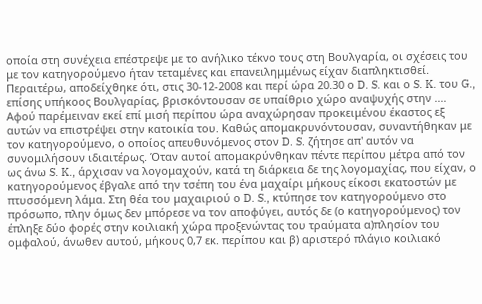οποία στη συνέχεια επέστρεψε με το ανήλικο τέκνο τους στη Βουλγαρία, οι σχέσεις του με τον κατηγορούμενο ήταν τεταμένες και επανειλημμένως είχαν διαπληκτισθεί. Περαιτέρω, αποδείχθηκε ότι, στις 30-12-2008 και περί ώρα 20.30 ο D. S. και ο S. K. του G., επίσης υπήκοος Βουλγαρίας, βρισκόντουσαν σε υπαίθριο χώρο αναψυχής στην .... Αφού παρέμειναν εκεί επί μισή περίπου ώρα αναχώρησαν προκειμένου έκαστος εξ αυτών να επιστρέψει στην κατοικία του. Καθώς απομακρυνόντουσαν, συναντήθηκαν με τον κατηγορούμενο, ο οποίος απευθυνόμενος στον D. S. ζήτησε απ' αυτόν να συνομιλήσουν ιδιαιτέρως. Όταν αυτοί απομακρύνθηκαν πέντε περίπου μέτρα από τον ως άνω S. K., άρχισαν να λογομαχούν, κατά τη διάρκεια δε της λογομαχίας, που είχαν, ο κατηγορούμενος έβγαλε από την τσέπη του ένα μαχαίρι μήκους είκοσι εκατοστών με πτυσσόμενη λάμα. Στη θέα του μαχαιριού ο D. S., κτύπησε τον κατηγορούμενο στο πρόσωπο, πλην όμως δεν μπόρεσε να τον αποφύγει, αυτός δε (ο κατηγορούμενος) τον έπληξε δύο φορές στην κοιλιακή χώρα προξενώντας του τραύματα α)πλησίον του ομφαλού, άνωθεν αυτού, μήκους 0,7 εκ. περίπου και β) αριστερό πλάγιο κοιλιακό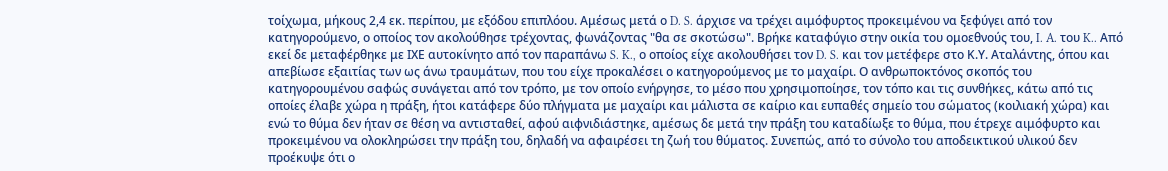τοίχωμα, μήκους 2,4 εκ. περίπου, με εξόδου επιπλόου. Αμέσως μετά ο D. S. άρχισε να τρέχει αιμόφυρτος προκειμένου να ξεφύγει από τον κατηγορούμενο, ο οποίος τον ακολούθησε τρέχοντας, φωνάζοντας "θα σε σκοτώσω". Βρήκε καταφύγιο στην οικία του ομοεθνούς του, I. A. του K.. Από εκεί δε μεταφέρθηκε με ΙΧΕ αυτοκίνητο από τον παραπάνω S. K., ο οποίος είχε ακολουθήσει τον D. S. και τον μετέφερε στο Κ.Υ. Αταλάντης, όπου και απεβίωσε εξαιτίας των ως άνω τραυμάτων, που του είχε προκαλέσει ο κατηγορούμενος με το μαχαίρι. Ο ανθρωποκτόνος σκοπός του κατηγορουμένου σαφώς συνάγεται από τον τρόπο, με τον οποίο ενήργησε, το μέσο που χρησιμοποίησε, τον τόπο και τις συνθήκες, κάτω από τις οποίες έλαβε χώρα η πράξη, ήτοι κατάφερε δύο πλήγματα με μαχαίρι και μάλιστα σε καίριο και ευπαθές σημείο του σώματος (κοιλιακή χώρα) και ενώ το θύμα δεν ήταν σε θέση να αντισταθεί, αφού αιφνιδιάστηκε, αμέσως δε μετά την πράξη του καταδίωξε το θύμα, που έτρεχε αιμόφυρτο και προκειμένου να ολοκληρώσει την πράξη του, δηλαδή να αφαιρέσει τη ζωή του θύματος. Συνεπώς, από το σύνολο του αποδεικτικού υλικού δεν προέκυψε ότι ο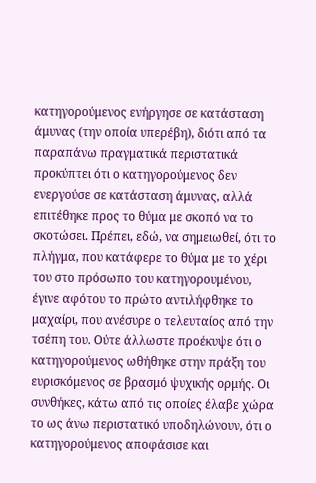κατηγορούμενος ενήργησε σε κατάσταση άμυνας (την οποία υπερέβη), διότι από τα παραπάνω πραγματικά περιστατικά προκύπτει ότι ο κατηγορούμενος δεν ενεργούσε σε κατάσταση άμυνας, αλλά επιτέθηκε προς το θύμα με σκοπό να το σκοτώσει. Πρέπει, εδώ, να σημειωθεί, ότι το πλήγμα, που κατάφερε το θύμα με το χέρι του στο πρόσωπο του κατηγορουμένου, έγινε αφότου το πρώτο αντιλήφθηκε το μαχαίρι, που ανέσυρε ο τελευταίος από την τσέπη του. Ούτε άλλωστε προέκυψε ότι ο κατηγορούμενος ωθήθηκε στην πράξη του ευρισκόμενος σε βρασμό ψυχικής ορμής. Οι συνθήκες, κάτω από τις οποίες έλαβε χώρα το ως άνω περιστατικό υποδηλώνουν, ότι ο κατηγορούμενος αποφάσισε και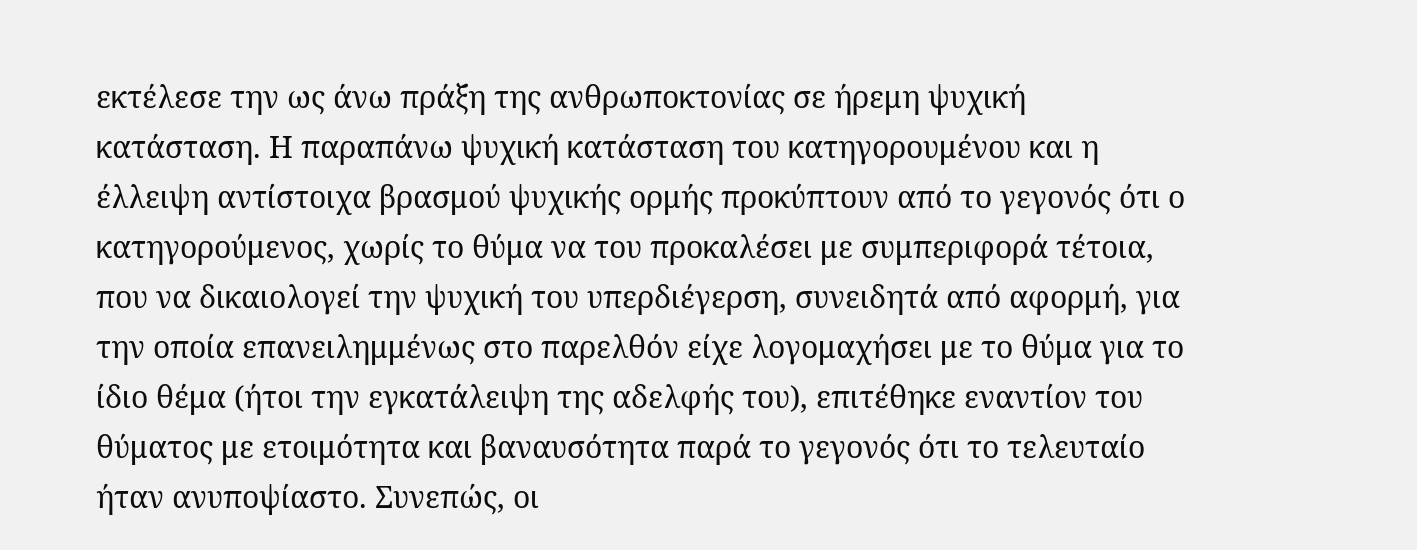εκτέλεσε την ως άνω πράξη της ανθρωποκτονίας σε ήρεμη ψυχική κατάσταση. Η παραπάνω ψυχική κατάσταση του κατηγορουμένου και η έλλειψη αντίστοιχα βρασμού ψυχικής ορμής προκύπτουν από το γεγονός ότι ο κατηγορούμενος, χωρίς το θύμα να του προκαλέσει με συμπεριφορά τέτοια, που να δικαιολογεί την ψυχική του υπερδιέγερση, συνειδητά από αφορμή, για την οποία επανειλημμένως στο παρελθόν είχε λογομαχήσει με το θύμα για το ίδιο θέμα (ήτοι την εγκατάλειψη της αδελφής του), επιτέθηκε εναντίον του θύματος με ετοιμότητα και βαναυσότητα παρά το γεγονός ότι το τελευταίο ήταν ανυποψίαστο. Συνεπώς, οι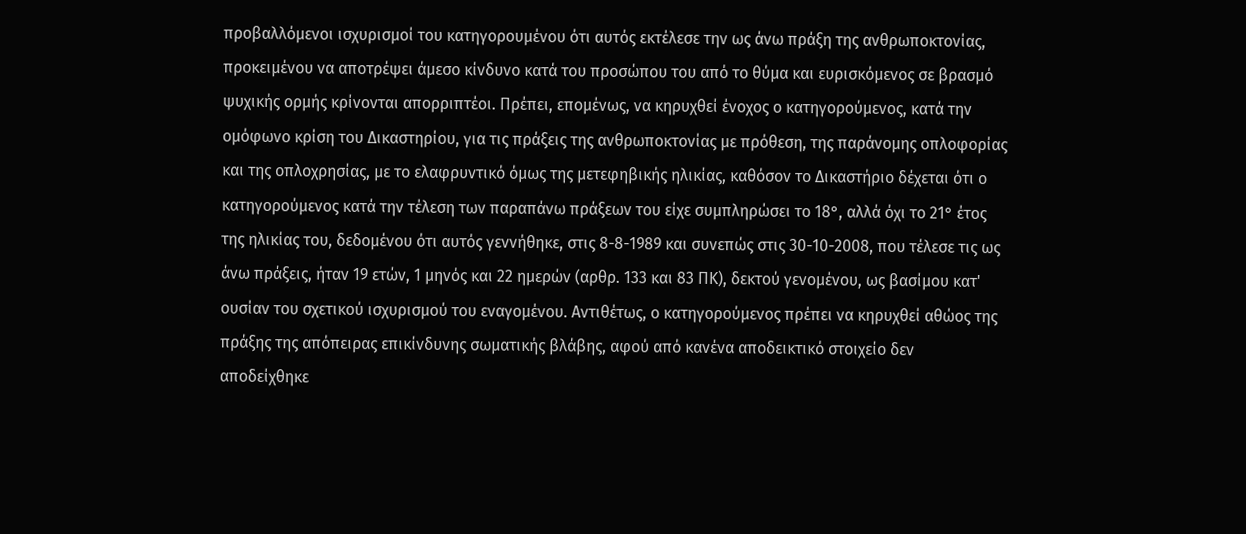προβαλλόμενοι ισχυρισμοί του κατηγορουμένου ότι αυτός εκτέλεσε την ως άνω πράξη της ανθρωποκτονίας, προκειμένου να αποτρέψει άμεσο κίνδυνο κατά του προσώπου του από το θύμα και ευρισκόμενος σε βρασμό ψυχικής ορμής κρίνονται απορριπτέοι. Πρέπει, επομένως, να κηρυχθεί ένοχος ο κατηγορούμενος, κατά την ομόφωνο κρίση του Δικαστηρίου, για τις πράξεις της ανθρωποκτονίας με πρόθεση, της παράνομης οπλοφορίας και της οπλοχρησίας, με το ελαφρυντικό όμως της μετεφηβικής ηλικίας, καθόσον το Δικαστήριο δέχεται ότι ο κατηγορούμενος κατά την τέλεση των παραπάνω πράξεων του είχε συμπληρώσει το 18°, αλλά όχι το 21° έτος της ηλικίας του, δεδομένου ότι αυτός γεννήθηκε, στις 8-8-1989 και συνεπώς στις 30-10-2008, που τέλεσε τις ως άνω πράξεις, ήταν 19 ετών, 1 μηνός και 22 ημερών (αρθρ. 133 και 83 ΠΚ), δεκτού γενομένου, ως βασίμου κατ' ουσίαν του σχετικού ισχυρισμού του εναγομένου. Αντιθέτως, ο κατηγορούμενος πρέπει να κηρυχθεί αθώος της πράξης της απόπειρας επικίνδυνης σωματικής βλάβης, αφού από κανένα αποδεικτικό στοιχείο δεν αποδείχθηκε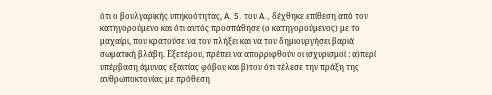ότι ο βουλγαρικής υπηκοότητας, A. S. του A., δέχθηκε επίθεση από τον κατηγορούμενο και ότι αυτός προσπάθησε (ο κατηγορούμενος) με το μαχαίρι, που κρατούσε να τον πλήξει και να του δημιουργήσει βαριά σωματική βλάβη. Εξετέρου, πρέπει να απορριφθούν οι ισχυρισμοί : α)περί υπέρβαση άμυνας εξαιτίας φόβου και β)του ότι τέλεσε την πράξη της ανθρωποκτονίας με πρόθεση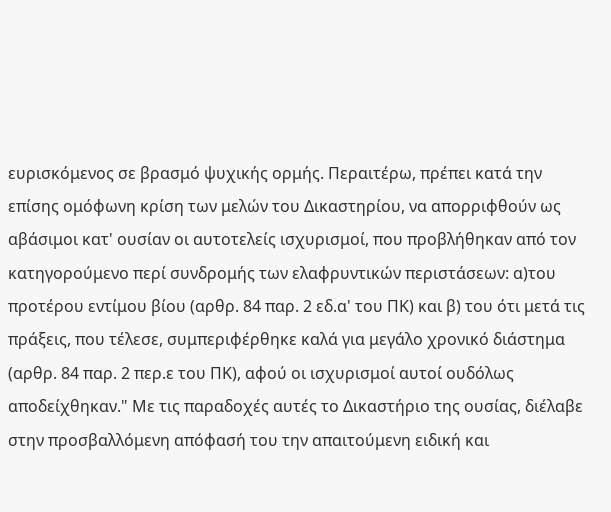ευρισκόμενος σε βρασμό ψυχικής ορμής. Περαιτέρω, πρέπει κατά την επίσης ομόφωνη κρίση των μελών του Δικαστηρίου, να απορριφθούν ως αβάσιμοι κατ' ουσίαν οι αυτοτελείς ισχυρισμοί, που προβλήθηκαν από τον κατηγορούμενο περί συνδρομής των ελαφρυντικών περιστάσεων: α)του προτέρου εντίμου βίου (αρθρ. 84 παρ. 2 εδ.α' του ΠΚ) και β) του ότι μετά τις πράξεις, που τέλεσε, συμπεριφέρθηκε καλά για μεγάλο χρονικό διάστημα (αρθρ. 84 παρ. 2 περ.ε του ΠΚ), αφού οι ισχυρισμοί αυτοί ουδόλως αποδείχθηκαν." Με τις παραδοχές αυτές το Δικαστήριο της ουσίας, διέλαβε στην προσβαλλόμενη απόφασή του την απαιτούμενη ειδική και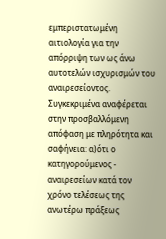εμπεριστατωμένη αιτιολογία για την απόρριψη των ως άνω αυτοτελών ισχυρισμών του αναιρεσείοντος. Συγκεκριμένα αναφέρεται στην προσβαλλόμενη απόφαση με πληρότητα και σαφήνεια: α)ότι ο κατηγορούμενος - αναιρεσείων κατά τον χρόνο τελέσεως της ανωτέρω πράξεως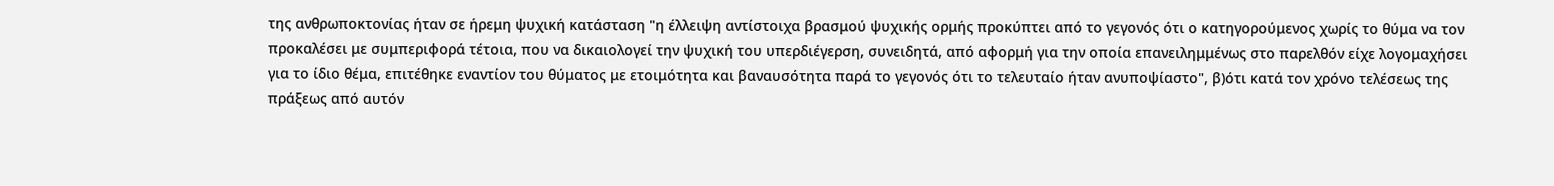της ανθρωποκτονίας ήταν σε ήρεμη ψυχική κατάσταση "η έλλειψη αντίστοιχα βρασμού ψυχικής ορμής προκύπτει από το γεγονός ότι ο κατηγορούμενος χωρίς το θύμα να τον προκαλέσει με συμπεριφορά τέτοια, που να δικαιολογεί την ψυχική του υπερδιέγερση, συνειδητά, από αφορμή για την οποία επανειλημμένως στο παρελθόν είχε λογομαχήσει για το ίδιο θέμα, επιτέθηκε εναντίον του θύματος με ετοιμότητα και βαναυσότητα παρά το γεγονός ότι το τελευταίο ήταν ανυποψίαστο", β)ότι κατά τον χρόνο τελέσεως της πράξεως από αυτόν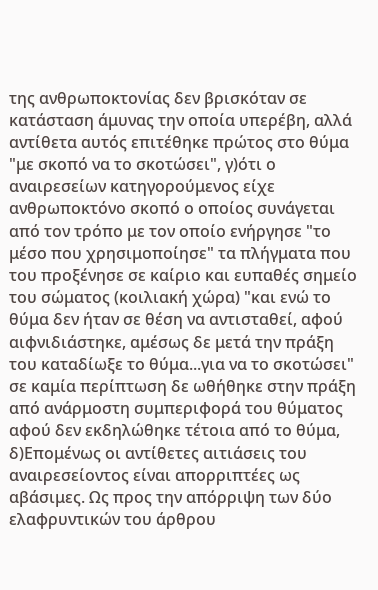της ανθρωποκτονίας δεν βρισκόταν σε κατάσταση άμυνας την οποία υπερέβη, αλλά αντίθετα αυτός επιτέθηκε πρώτος στο θύμα "με σκοπό να το σκοτώσει", γ)ότι ο αναιρεσείων κατηγορούμενος είχε ανθρωποκτόνο σκοπό ο οποίος συνάγεται από τον τρόπο με τον οποίο ενήργησε "το μέσο που χρησιμοποίησε" τα πλήγματα που του προξένησε σε καίριο και ευπαθές σημείο του σώματος (κοιλιακή χώρα) "και ενώ το θύμα δεν ήταν σε θέση να αντισταθεί, αφού αιφνιδιάστηκε, αμέσως δε μετά την πράξη του καταδίωξε το θύμα...για να το σκοτώσει" σε καμία περίπτωση δε ωθήθηκε στην πράξη από ανάρμοστη συμπεριφορά του θύματος αφού δεν εκδηλώθηκε τέτοια από το θύμα, δ)Επομένως οι αντίθετες αιτιάσεις του αναιρεσείοντος είναι απορριπτέες ως αβάσιμες. Ως προς την απόρριψη των δύο ελαφρυντικών του άρθρου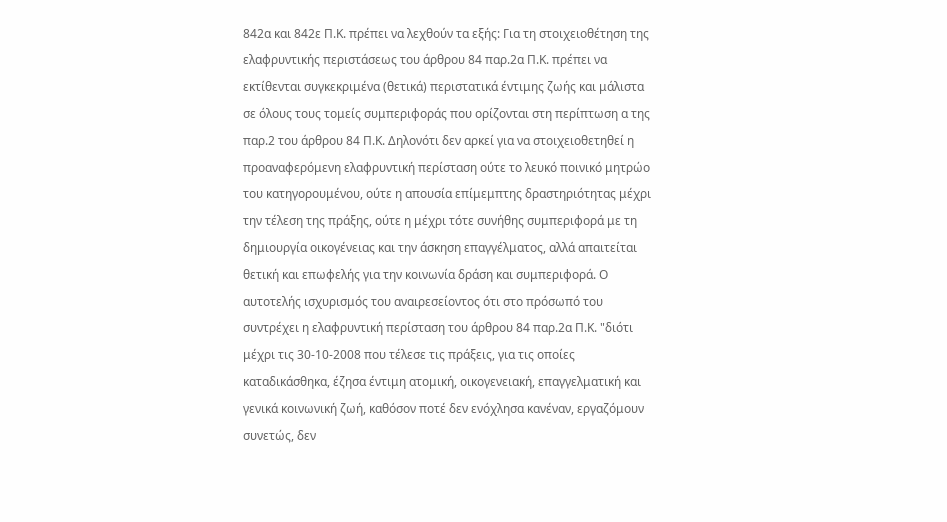842α και 842ε Π.Κ. πρέπει να λεχθούν τα εξής: Για τη στοιχειοθέτηση της ελαφρυντικής περιστάσεως του άρθρου 84 παρ.2α Π.Κ. πρέπει να εκτίθενται συγκεκριμένα (θετικά) περιστατικά έντιμης ζωής και μάλιστα σε όλους τους τομείς συμπεριφοράς που ορίζονται στη περίπτωση α της παρ.2 του άρθρου 84 Π.Κ. Δηλονότι δεν αρκεί για να στοιχειοθετηθεί η προαναφερόμενη ελαφρυντική περίσταση ούτε το λευκό ποινικό μητρώο του κατηγορουμένου, ούτε η απουσία επίμεμπτης δραστηριότητας μέχρι την τέλεση της πράξης, ούτε η μέχρι τότε συνήθης συμπεριφορά με τη δημιουργία οικογένειας και την άσκηση επαγγέλματος, αλλά απαιτείται θετική και επωφελής για την κοινωνία δράση και συμπεριφορά. Ο αυτοτελής ισχυρισμός του αναιρεσείοντος ότι στο πρόσωπό του συντρέχει η ελαφρυντική περίσταση του άρθρου 84 παρ.2α Π.Κ. "διότι μέχρι τις 30-10-2008 που τέλεσε τις πράξεις, για τις οποίες καταδικάσθηκα, έζησα έντιμη ατομική, οικογενειακή, επαγγελματική και γενικά κοινωνική ζωή, καθόσον ποτέ δεν ενόχλησα κανέναν, εργαζόμουν συνετώς, δεν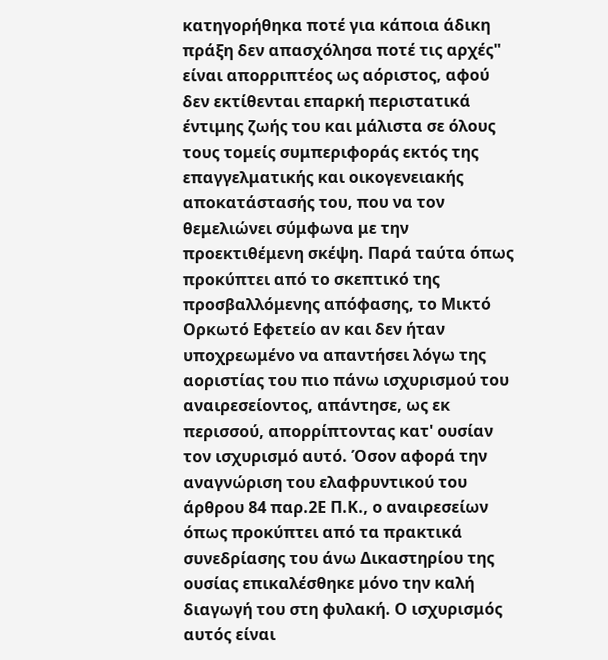κατηγορήθηκα ποτέ για κάποια άδικη πράξη δεν απασχόλησα ποτέ τις αρχές" είναι απορριπτέος ως αόριστος, αφού δεν εκτίθενται επαρκή περιστατικά έντιμης ζωής του και μάλιστα σε όλους τους τομείς συμπεριφοράς εκτός της επαγγελματικής και οικογενειακής αποκατάστασής του, που να τον θεμελιώνει σύμφωνα με την προεκτιθέμενη σκέψη. Παρά ταύτα όπως προκύπτει από το σκεπτικό της προσβαλλόμενης απόφασης, το Μικτό Ορκωτό Εφετείο αν και δεν ήταν υποχρεωμένο να απαντήσει λόγω της αοριστίας του πιο πάνω ισχυρισμού του αναιρεσείοντος, απάντησε, ως εκ περισσού, απορρίπτοντας κατ' ουσίαν τον ισχυρισμό αυτό. Όσον αφορά την αναγνώριση του ελαφρυντικού του άρθρου 84 παρ.2Ε Π.Κ., ο αναιρεσείων όπως προκύπτει από τα πρακτικά συνεδρίασης του άνω Δικαστηρίου της ουσίας επικαλέσθηκε μόνο την καλή διαγωγή του στη φυλακή. Ο ισχυρισμός αυτός είναι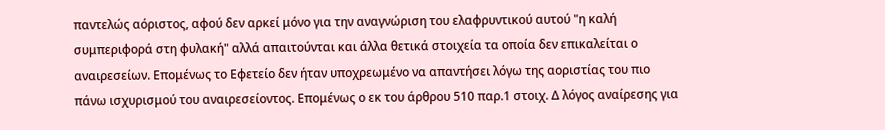παντελώς αόριστος, αφού δεν αρκεί μόνο για την αναγνώριση του ελαφρυντικού αυτού "η καλή συμπεριφορά στη φυλακή" αλλά απαιτούνται και άλλα θετικά στοιχεία τα οποία δεν επικαλείται ο αναιρεσείων. Επομένως το Εφετείο δεν ήταν υποχρεωμένο να απαντήσει λόγω της αοριστίας του πιο πάνω ισχυρισμού του αναιρεσείοντος. Επομένως ο εκ του άρθρου 510 παρ.1 στοιχ. Δ λόγος αναίρεσης για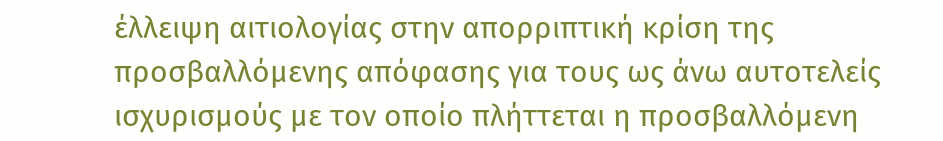έλλειψη αιτιολογίας στην απορριπτική κρίση της προσβαλλόμενης απόφασης για τους ως άνω αυτοτελείς ισχυρισμούς με τον οποίο πλήττεται η προσβαλλόμενη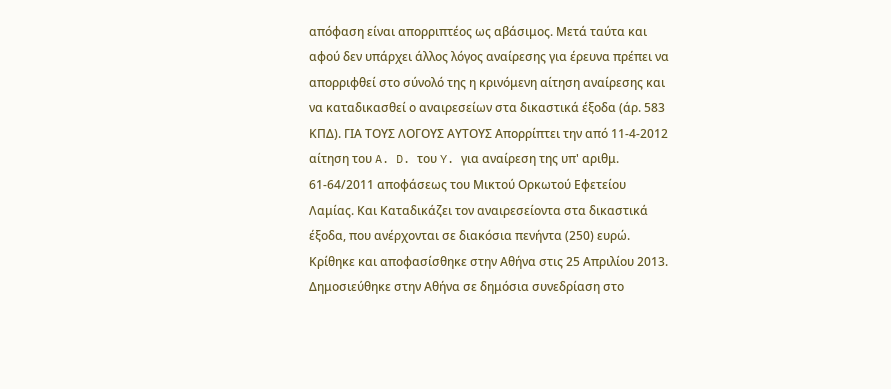απόφαση είναι απορριπτέος ως αβάσιμος. Μετά ταύτα και αφού δεν υπάρχει άλλος λόγος αναίρεσης για έρευνα πρέπει να απορριφθεί στο σύνολό της η κρινόμενη αίτηση αναίρεσης και να καταδικασθεί ο αναιρεσείων στα δικαστικά έξοδα (άρ. 583 ΚΠΔ). ΓΙΑ ΤΟΥΣ ΛΟΓΟΥΣ ΑΥΤΟΥΣ Απορρίπτει την από 11-4-2012 αίτηση του A. D. του Y. για αναίρεση της υπ' αριθμ. 61-64/2011 αποφάσεως του Μικτού Ορκωτού Εφετείου Λαμίας. Και Καταδικάζει τον αναιρεσείοντα στα δικαστικά έξοδα, που ανέρχονται σε διακόσια πενήντα (250) ευρώ. Κρίθηκε και αποφασίσθηκε στην Αθήνα στις 25 Απριλίου 2013. Δημοσιεύθηκε στην Αθήνα σε δημόσια συνεδρίαση στο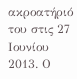ακροατήριό του στις 27 Ιουνίου 2013. Ο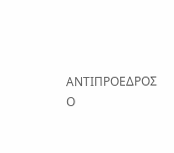ΑΝΤΙΠΡΟΕΔΡΟΣ Ο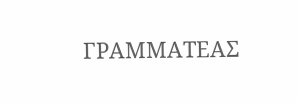ΓΡΑΜΜΑΤΕΑΣ